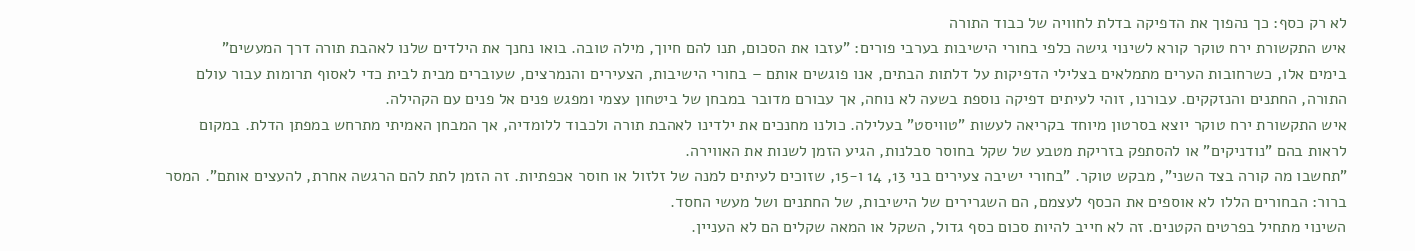לא רק כסף: כך נהפוך את הדפיקה בדלת לחוויה של כבוד התורה
איש התקשורת ירח טוקר קורא לשינוי גישה כלפי בחורי הישיבות בערבי פורים: "עזבו את הסכום, תנו להם חיוך, מילה טובה. בואו נחנך את הילדים שלנו לאהבת תורה דרך המעשים"
בימים אלו, כשרחובות הערים מתמלאים בצלילי הדפיקות על דלתות הבתים, אנו פוגשים אותם – בחורי הישיבות, הצעירים והנמרצים, שעוברים מבית לבית כדי לאסוף תרומות עבור עולם התורה, החתנים והנזקקים. עבורנו, זוהי לעיתים דפיקה נוספת בשעה לא נוחה, אך עבורם מדובר במבחן של ביטחון עצמי ומפגש פנים אל פנים עם הקהילה.
איש התקשורת ירח טוקר יוצא בסרטון מיוחד בקריאה לעשות "טוויסט" בעלילה. כולנו מחנכים את ילדינו לאהבת תורה ולכבוד ללומדיה, אך המבחן האמיתי מתרחש במפתן הדלת. במקום לראות בהם "נודניקים" או להסתפק בזריקת מטבע של שקל בחוסר סבלנות, הגיע הזמן לשנות את האווירה.
"תחשבו מה קורה בצד השני", מבקש טוקר. "בחורי ישיבה צעירים בני 13, 14 ו-15, שזוכים לעיתים למנה של זלזול או חוסר אכפתיות. זה הזמן לתת להם הרגשה אחרת, להעצים אותם". המסר ברור: הבחורים הללו לא אוספים את הכסף לעצמם, הם השגרירים של הישיבות, של החתנים ושל מעשי החסד.
השינוי מתחיל בפרטים הקטנים. זה לא חייב להיות סכום כסף גדול, השקל או המאה שקלים הם לא העניין.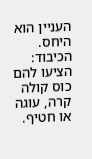העניין הוא היחס.
הכיבוד: הציעו להם כוס קולה קרה, עוגה או חטיף.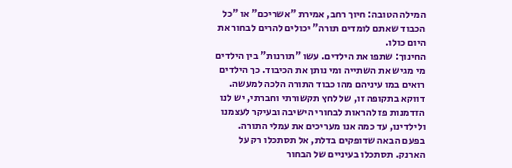המילה הטובה: חיוך רחב, אמירת "אשריכם" או "כל הכבוד שאתם לומדים תורה" יכולים להרים לבחור את היום כולו.
החינוך: שתפו את הילדים. עשו "תורנות" בין הילדים מי מגיש את השתייה ומי נותן את הכיבוד. כך הילדים רואים במו עיניהם מהו כבוד התורה הלכה למעשה.
דווקא בתקופה זו, של לחץ תקשורתי וחברתי, יש לנו הזדמנות פז להראות לבחורי הישיבה ובעיקר לעצמנו ולילדינו, עד כמה אנו מעריכים את עמלי התורה.
בפעם הבאה שדופקים בדלת, אל תסתכלו רק על הארנק. תסתכלו בעיניים של הבחור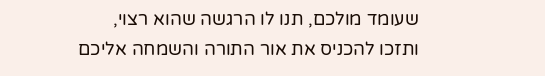שעומד מולכם, תנו לו הרגשה שהוא רצוי, ותזכו להכניס את אור התורה והשמחה אליכם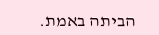הביתה באמת.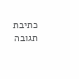כתיבת תגובה